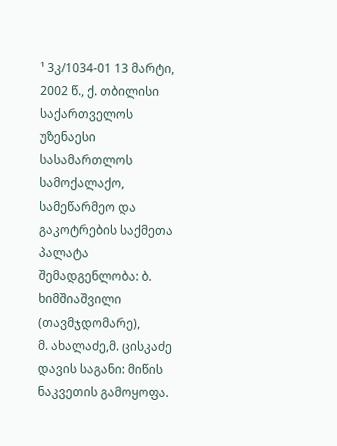¹ 3კ/1034-01 13 მარტი, 2002 წ., ქ. თბილისი
საქართველოს უზენაესი სასამართლოს სამოქალაქო, სამეწარმეო და გაკოტრების საქმეთა პალატა
შემადგენლობა: ბ. ხიმშიაშვილი (თავმჯდომარე),
მ. ახალაძე,მ. ცისკაძე
დავის საგანი: მიწის ნაკვეთის გამოყოფა.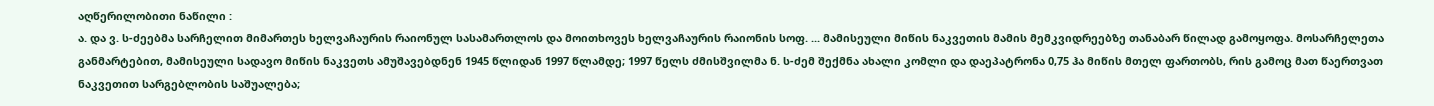აღწერილობითი ნაწილი :
ა. და ვ. ს-ძეებმა სარჩელით მიმართეს ხელვაჩაურის რაიონულ სასამართლოს და მოითხოვეს ხელვაჩაურის რაიონის სოფ. ... მამისეული მიწის ნაკვეთის მამის მემკვიდრეებზე თანაბარ წილად გამოყოფა. მოსარჩელეთა განმარტებით, მამისეული სადავო მიწის ნაკვეთს ამუშავებდნენ 1945 წლიდან 1997 წლამდე; 1997 წელს ძმისშვილმა ნ. ს-ძემ შექმნა ახალი კომლი და დაეპატრონა 0,75 ჰა მიწის მთელ ფართობს, რის გამოც მათ წაერთვათ ნაკვეთით სარგებლობის საშუალება;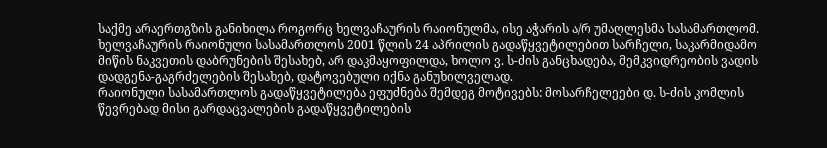საქმე არაერთგზის განიხილა როგორც ხელვაჩაურის რაიონულმა, ისე აჭარის ა/რ უმაღლესმა სასამართლომ. ხელვაჩაურის რაიონული სასამართლოს 2001 წლის 24 აპრილის გადაწყვეტილებით სარჩელი, საკარმიდამო მიწის ნაკვეთის დაბრუნების შესახებ, არ დაკმაყოფილდა, ხოლო ვ. ს-ძის განცხადება, მემკვიდრეობის ვადის დადგენა-გაგრძელების შესახებ, დატოვებული იქნა განუხილველად.
რაიონული სასამართლოს გადაწყვეტილება ეფუძნება შემდეგ მოტივებს: მოსარჩელეები დ. ს-ძის კომლის წევრებად მისი გარდაცვალების გადაწყვეტილების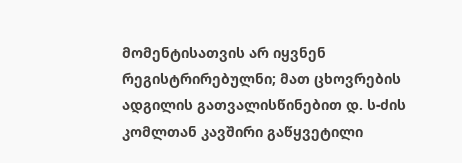მომენტისათვის არ იყვნენ რეგისტრირებულნი; მათ ცხოვრების ადგილის გათვალისწინებით დ. ს-ძის კომლთან კავშირი გაწყვეტილი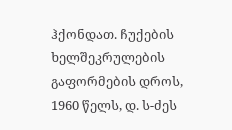ჰქონდათ. ჩუქების ხელშეკრულების გაფორმების დროს, 1960 წელს, დ. ს-ძეს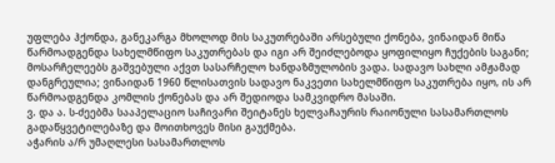უფლება ჰქონდა, განეკარგა მხოლოდ მის საკუთრებაში არსებული ქონება, ვინაიდან მიწა წარმოადგენდა სახელმწიფო საკუთრებას და იგი არ შეიძლებოდა ყოფილიყო ჩუქების საგანი; მოსარჩელეებს გაშვებული აქვთ სასარჩელო ხანდაზმულობის ვადა. სადავო სახლი ამჟამად დანგრეულია; ვინაიდან 1960 წლისათვის სადავო ნაკვეთი სახელმწიფო საკუთრება იყო, ის არ წარმოადგენდა კომლის ქონებას და არ შედიოდა სამკვიდრო მასაში.
ვ. და ა. ს-ძეებმა სააპელაციო საჩივარი შეიტანეს ხელვაჩაურის რაიონული სასამართლოს გადაწყვეტილებაზე და მოითხოვეს მისი გაუქმება.
აჭარის ა/რ უმაღლესი სასამართლოს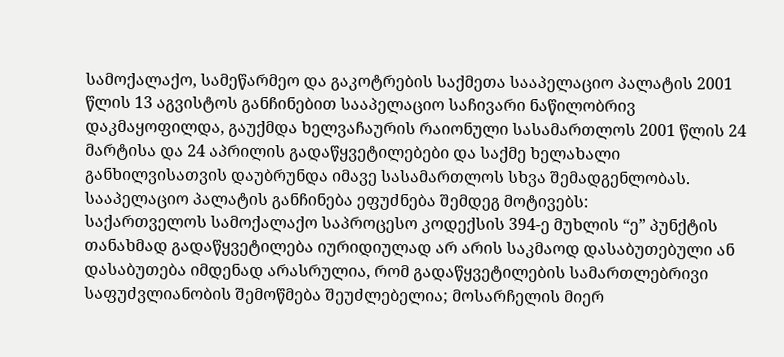სამოქალაქო, სამეწარმეო და გაკოტრების საქმეთა სააპელაციო პალატის 2001 წლის 13 აგვისტოს განჩინებით სააპელაციო საჩივარი ნაწილობრივ დაკმაყოფილდა, გაუქმდა ხელვაჩაურის რაიონული სასამართლოს 2001 წლის 24 მარტისა და 24 აპრილის გადაწყვეტილებები და საქმე ხელახალი განხილვისათვის დაუბრუნდა იმავე სასამართლოს სხვა შემადგენლობას.
სააპელაციო პალატის განჩინება ეფუძნება შემდეგ მოტივებს:
საქართველოს სამოქალაქო საპროცესო კოდექსის 394-ე მუხლის “ე” პუნქტის თანახმად გადაწყვეტილება იურიდიულად არ არის საკმაოდ დასაბუთებული ან დასაბუთება იმდენად არასრულია, რომ გადაწყვეტილების სამართლებრივი საფუძვლიანობის შემოწმება შეუძლებელია; მოსარჩელის მიერ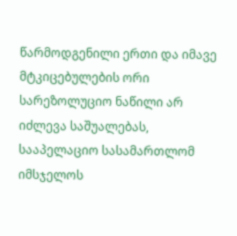წარმოდგენილი ერთი და იმავე მტკიცებულების ორი სარეზოლუციო ნაწილი არ იძლევა საშუალებას, სააპელაციო სასამართლომ იმსჯელოს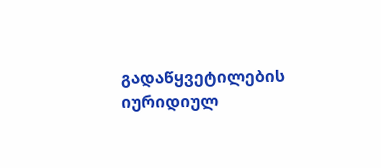გადაწყვეტილების იურიდიულ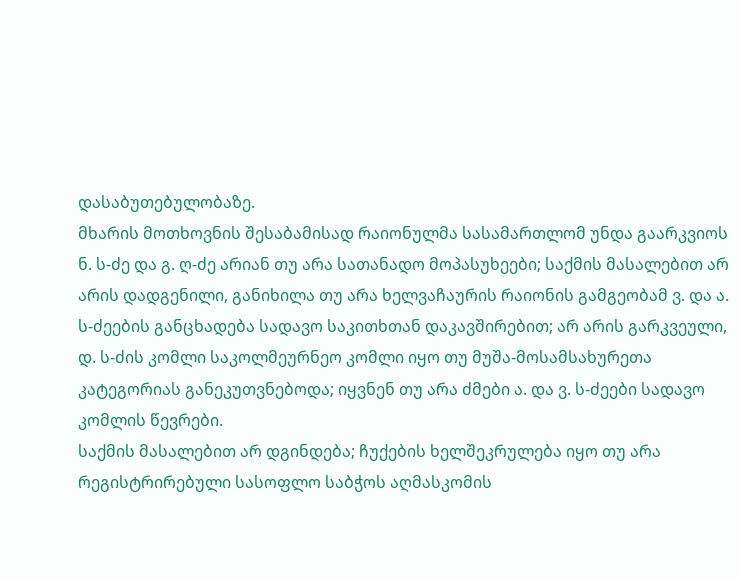დასაბუთებულობაზე.
მხარის მოთხოვნის შესაბამისად რაიონულმა სასამართლომ უნდა გაარკვიოს ნ. ს-ძე და გ. ღ-ძე არიან თუ არა სათანადო მოპასუხეები; საქმის მასალებით არ არის დადგენილი, განიხილა თუ არა ხელვაჩაურის რაიონის გამგეობამ ვ. და ა. ს-ძეების განცხადება სადავო საკითხთან დაკავშირებით; არ არის გარკვეული, დ. ს-ძის კომლი საკოლმეურნეო კომლი იყო თუ მუშა-მოსამსახურეთა კატეგორიას განეკუთვნებოდა; იყვნენ თუ არა ძმები ა. და ვ. ს-ძეები სადავო კომლის წევრები.
საქმის მასალებით არ დგინდება; ჩუქების ხელშეკრულება იყო თუ არა რეგისტრირებული სასოფლო საბჭოს აღმასკომის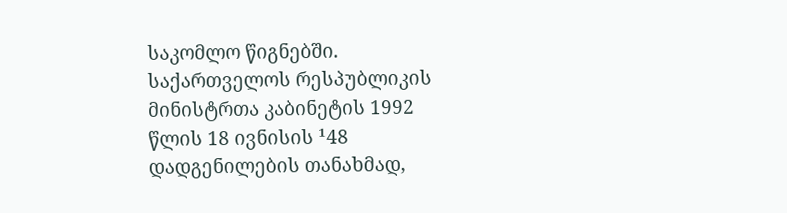საკომლო წიგნებში. საქართველოს რესპუბლიკის მინისტრთა კაბინეტის 1992 წლის 18 ივნისის ¹48 დადგენილების თანახმად,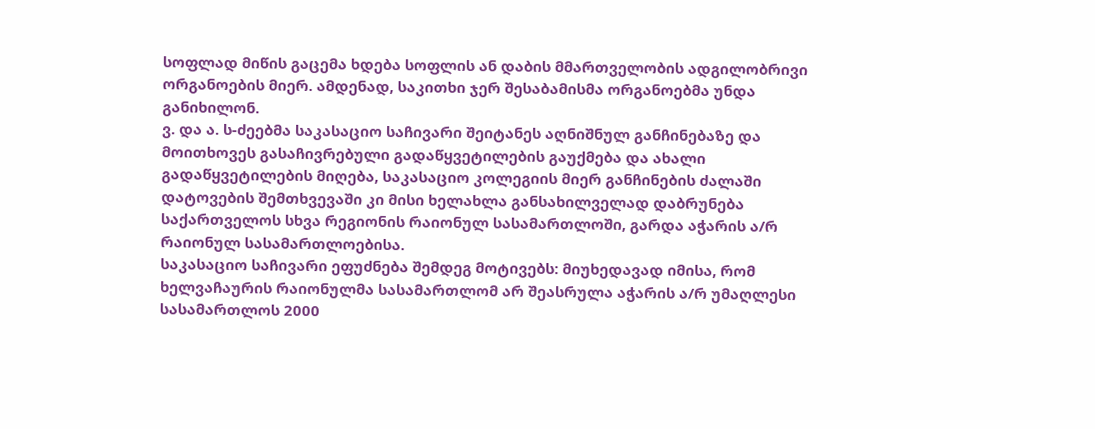სოფლად მიწის გაცემა ხდება სოფლის ან დაბის მმართველობის ადგილობრივი ორგანოების მიერ. ამდენად, საკითხი ჯერ შესაბამისმა ორგანოებმა უნდა განიხილონ.
ვ. და ა. ს-ძეებმა საკასაციო საჩივარი შეიტანეს აღნიშნულ განჩინებაზე და მოითხოვეს გასაჩივრებული გადაწყვეტილების გაუქმება და ახალი გადაწყვეტილების მიღება, საკასაციო კოლეგიის მიერ განჩინების ძალაში დატოვების შემთხვევაში კი მისი ხელახლა განსახილველად დაბრუნება საქართველოს სხვა რეგიონის რაიონულ სასამართლოში, გარდა აჭარის ა/რ რაიონულ სასამართლოებისა.
საკასაციო საჩივარი ეფუძნება შემდეგ მოტივებს: მიუხედავად იმისა, რომ ხელვაჩაურის რაიონულმა სასამართლომ არ შეასრულა აჭარის ა/რ უმაღლესი სასამართლოს 2000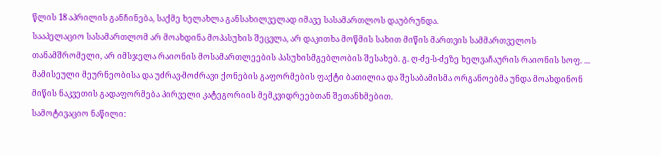წლის 18 აპრილის განჩინება, საქმე ხელახლა განსახილველად იმავე სასამართლოს დაუბრუნდა.
სააპელაციო სასამართლომ არ მოახდინა მოპასუხის შეცვლა, არ დაკითხა მოწმის სახით მიწის მართვის სამმართველოს თანამშრომელი, არ იმსჯელა რაიონის მოსამართლეების პასუხისმგებლობის შესახებ. გ. ღ-ძე-ს-ძეზე ხელვაჩაურის რაიონის სოფ. ... მამისეული მეურნეობისა და უძრავ-მოძრავი ქონების გაფორმების ფაქტი ბათილია და შესაბამისმა ორგანოებმა უნდა მოახდინონ მიწის ნაკვეთის გადაფორმება პირველი კატეგორიის მემკვიდრეებთან შეთანხმებით.
სამოტივაციო ნაწილი: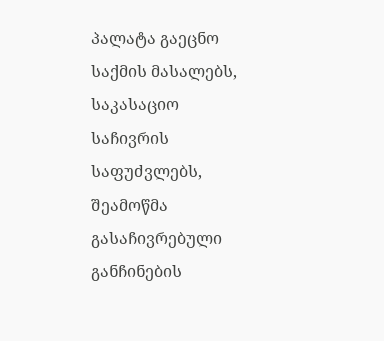პალატა გაეცნო საქმის მასალებს, საკასაციო საჩივრის საფუძვლებს, შეამოწმა გასაჩივრებული განჩინების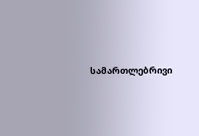სამართლებრივი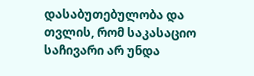დასაბუთებულობა და თვლის, რომ საკასაციო საჩივარი არ უნდა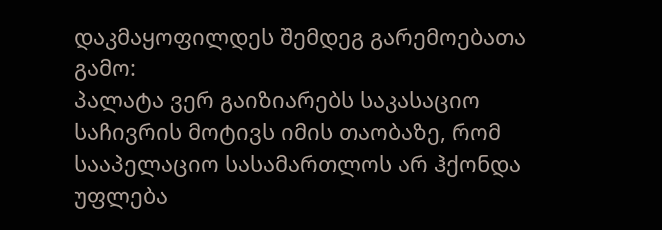დაკმაყოფილდეს შემდეგ გარემოებათა გამო:
პალატა ვერ გაიზიარებს საკასაციო საჩივრის მოტივს იმის თაობაზე, რომ სააპელაციო სასამართლოს არ ჰქონდა უფლება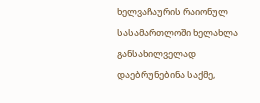ხელვაჩაურის რაიონულ სასამართლოში ხელახლა განსახილველად დაებრუნებინა საქმე,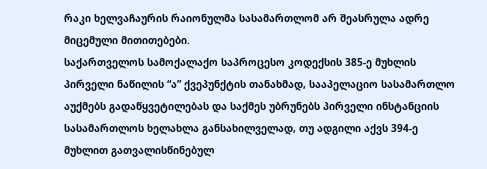რაკი ხელვაჩაურის რაიონულმა სასამართლომ არ შეასრულა ადრე მიცემული მითითებები.
საქართველოს სამოქალაქო საპროცესო კოდექსის 385-ე მუხლის პირველი ნაწილის “ა” ქვეპუნქტის თანახმად, სააპელაციო სასამართლო აუქმებს გადაწყვეტილებას და საქმეს უბრუნებს პირველი ინსტანციის სასამართლოს ხელახლა განსახილველად, თუ ადგილი აქვს 394-ე მუხლით გათვალისწინებულ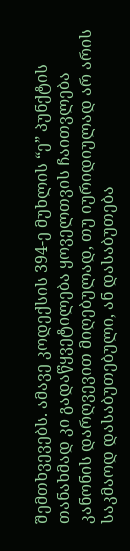შემთხვევებს. ამავე კოდექსის 394-ე მუხლის “ე” პუნქტის თანახმად კი გადაწყვეტილება ყოველთვის ჩაითვლება კანონის დარღვევით მიღებულად, თუ იურიდიულად არ არის საკმაოდ დასაბუთებული, ან დასაბუთება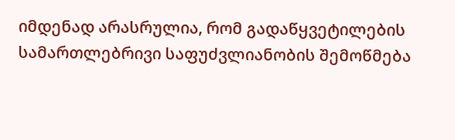იმდენად არასრულია, რომ გადაწყვეტილების სამართლებრივი საფუძვლიანობის შემოწმება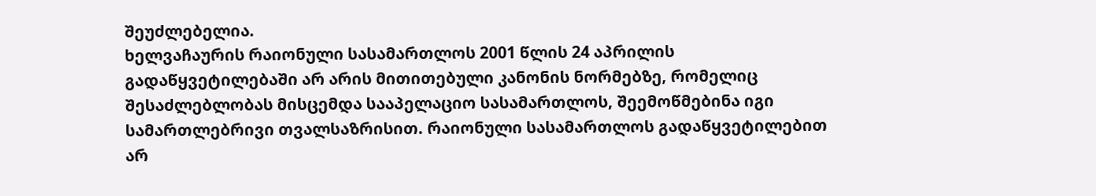შეუძლებელია.
ხელვაჩაურის რაიონული სასამართლოს 2001 წლის 24 აპრილის გადაწყვეტილებაში არ არის მითითებული კანონის ნორმებზე, რომელიც შესაძლებლობას მისცემდა სააპელაციო სასამართლოს, შეემოწმებინა იგი სამართლებრივი თვალსაზრისით. რაიონული სასამართლოს გადაწყვეტილებით არ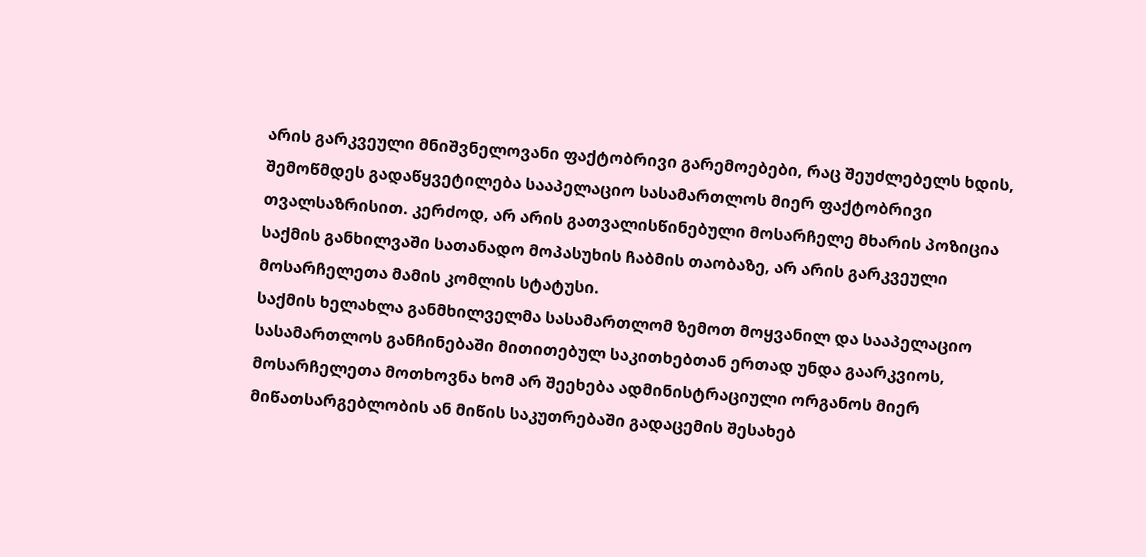არის გარკვეული მნიშვნელოვანი ფაქტობრივი გარემოებები, რაც შეუძლებელს ხდის, შემოწმდეს გადაწყვეტილება სააპელაციო სასამართლოს მიერ ფაქტობრივი თვალსაზრისით. კერძოდ, არ არის გათვალისწინებული მოსარჩელე მხარის პოზიცია საქმის განხილვაში სათანადო მოპასუხის ჩაბმის თაობაზე, არ არის გარკვეული მოსარჩელეთა მამის კომლის სტატუსი.
საქმის ხელახლა განმხილველმა სასამართლომ ზემოთ მოყვანილ და სააპელაციო სასამართლოს განჩინებაში მითითებულ საკითხებთან ერთად უნდა გაარკვიოს, მოსარჩელეთა მოთხოვნა ხომ არ შეეხება ადმინისტრაციული ორგანოს მიერ მიწათსარგებლობის ან მიწის საკუთრებაში გადაცემის შესახებ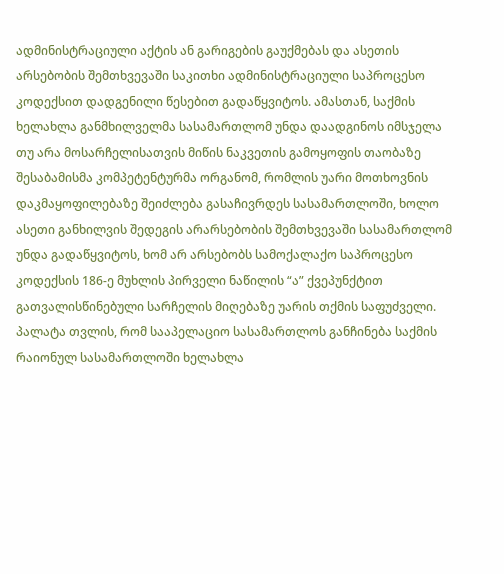ადმინისტრაციული აქტის ან გარიგების გაუქმებას და ასეთის არსებობის შემთხვევაში საკითხი ადმინისტრაციული საპროცესო კოდექსით დადგენილი წესებით გადაწყვიტოს. ამასთან, საქმის ხელახლა განმხილველმა სასამართლომ უნდა დაადგინოს იმსჯელა თუ არა მოსარჩელისათვის მიწის ნაკვეთის გამოყოფის თაობაზე შესაბამისმა კომპეტენტურმა ორგანომ, რომლის უარი მოთხოვნის დაკმაყოფილებაზე შეიძლება გასაჩივრდეს სასამართლოში, ხოლო ასეთი განხილვის შედეგის არარსებობის შემთხვევაში სასამართლომ უნდა გადაწყვიტოს, ხომ არ არსებობს სამოქალაქო საპროცესო კოდექსის 186-ე მუხლის პირველი ნაწილის “ა” ქვეპუნქტით გათვალისწინებული სარჩელის მიღებაზე უარის თქმის საფუძველი.
პალატა თვლის, რომ სააპელაციო სასამართლოს განჩინება საქმის რაიონულ სასამართლოში ხელახლა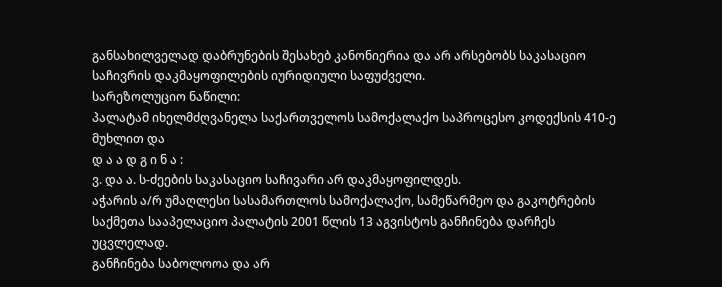განსახილველად დაბრუნების შესახებ კანონიერია და არ არსებობს საკასაციო საჩივრის დაკმაყოფილების იურიდიული საფუძველი.
სარეზოლუციო ნაწილი:
პალატამ იხელმძღვანელა საქართველოს სამოქალაქო საპროცესო კოდექსის 410-ე მუხლით და
დ ა ა დ გ ი ნ ა :
ვ. და ა. ს-ძეების საკასაციო საჩივარი არ დაკმაყოფილდეს.
აჭარის ა/რ უმაღლესი სასამართლოს სამოქალაქო, სამეწარმეო და გაკოტრების საქმეთა სააპელაციო პალატის 2001 წლის 13 აგვისტოს განჩინება დარჩეს უცვლელად.
განჩინება საბოლოოა და არ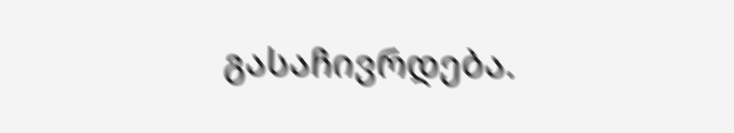გასაჩივრდება.